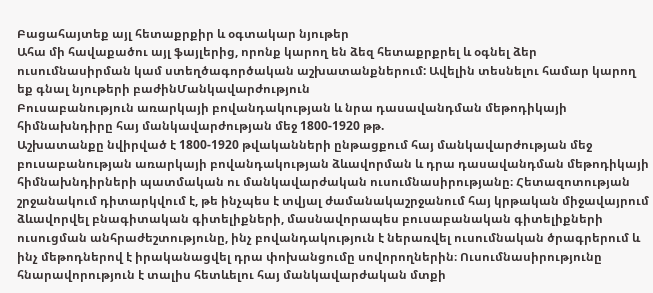Բացահայտեք այլ հետաքրքիր և օգտակար նյութեր
Ահա մի հավաքածու այլ ֆայլերից, որոնք կարող են ձեզ հետաքրքրել և օգնել ձեր ուսումնասիրման կամ ստեղծագործական աշխատանքներում: Ավելին տեսնելու համար կարող եք գնալ նյութերի բաժինՄանկավարժություն
Բուսաբանություն առարկայի բովանդակության և նրա դասավանդման մեթոդիկայի հիմնախնդիրը հայ մանկավարժության մեջ 1800-1920 թթ.
Աշխատանքը նվիրված է 1800-1920 թվականների ընթացքում հայ մանկավարժության մեջ բուսաբանության առարկայի բովանդակության ձևավորման և դրա դասավանդման մեթոդիկայի հիմնախնդիրների պատմական ու մանկավարժական ուսումնասիրությանը։ Հետազոտության շրջանակում դիտարկվում է, թե ինչպես է տվյալ ժամանակաշրջանում հայ կրթական միջավայրում ձևավորվել բնագիտական գիտելիքների, մասնավորապես բուսաբանական գիտելիքների ուսուցման անհրաժեշտությունը, ինչ բովանդակություն է ներառվել ուսումնական ծրագրերում և ինչ մեթոդներով է իրականացվել դրա փոխանցումը սովորողներին։ Ուսումնասիրությունը հնարավորություն է տալիս հետևելու հայ մանկավարժական մտքի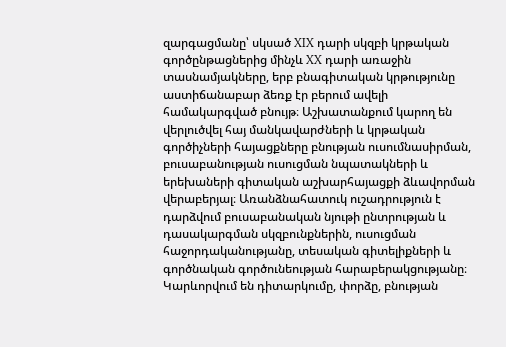զարգացմանը՝ սկսած XIX դարի սկզբի կրթական գործընթացներից մինչև XX դարի առաջին տասնամյակները, երբ բնագիտական կրթությունը աստիճանաբար ձեռք էր բերում ավելի համակարգված բնույթ։ Աշխատանքում կարող են վերլուծվել հայ մանկավարժների և կրթական գործիչների հայացքները բնության ուսումնասիրման, բուսաբանության ուսուցման նպատակների և երեխաների գիտական աշխարհայացքի ձևավորման վերաբերյալ։ Առանձնահատուկ ուշադրություն է դարձվում բուսաբանական նյութի ընտրության և դասակարգման սկզբունքներին, ուսուցման հաջորդականությանը, տեսական գիտելիքների և գործնական գործունեության հարաբերակցությանը։ Կարևորվում են դիտարկումը, փորձը, բնության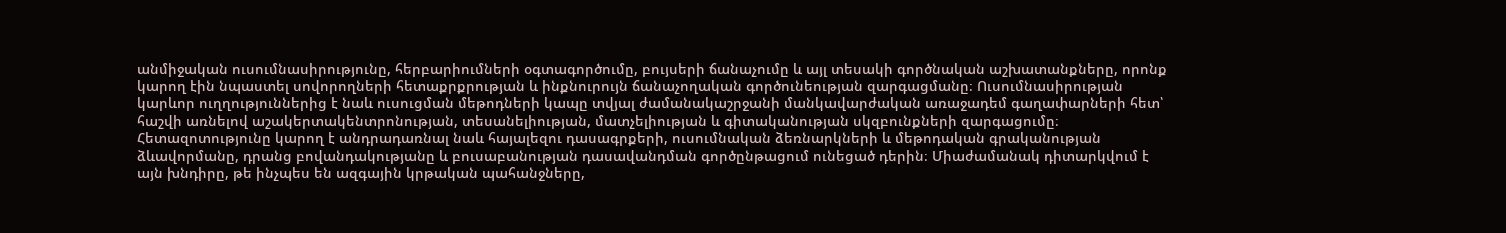անմիջական ուսումնասիրությունը, հերբարիումների օգտագործումը, բույսերի ճանաչումը և այլ տեսակի գործնական աշխատանքները, որոնք կարող էին նպաստել սովորողների հետաքրքրության և ինքնուրույն ճանաչողական գործունեության զարգացմանը։ Ուսումնասիրության կարևոր ուղղություններից է նաև ուսուցման մեթոդների կապը տվյալ ժամանակաշրջանի մանկավարժական առաջադեմ գաղափարների հետ՝ հաշվի առնելով աշակերտակենտրոնության, տեսանելիության, մատչելիության և գիտականության սկզբունքների զարգացումը։ Հետազոտությունը կարող է անդրադառնալ նաև հայալեզու դասագրքերի, ուսումնական ձեռնարկների և մեթոդական գրականության ձևավորմանը, դրանց բովանդակությանը և բուսաբանության դասավանդման գործընթացում ունեցած դերին։ Միաժամանակ դիտարկվում է այն խնդիրը, թե ինչպես են ազգային կրթական պահանջները,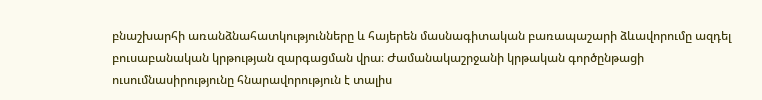բնաշխարհի առանձնահատկությունները և հայերեն մասնագիտական բառապաշարի ձևավորումը ազդել բուսաբանական կրթության զարգացման վրա։ Ժամանակաշրջանի կրթական գործընթացի ուսումնասիրությունը հնարավորություն է տալիս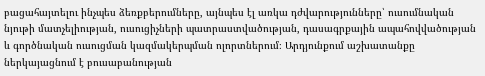բացահայտելու ինչպես ձեռքբերումները, այնպես էլ առկա դժվարությունները՝ ուսումնական նյութի մատչելիության, ուսուցիչների պատրաստվածության, դասագրքային ապահովվածության և գործնական ուսուցման կազմակերպման ոլորտներում։ Արդյունքում աշխատանքը ներկայացնում է բուսաբանության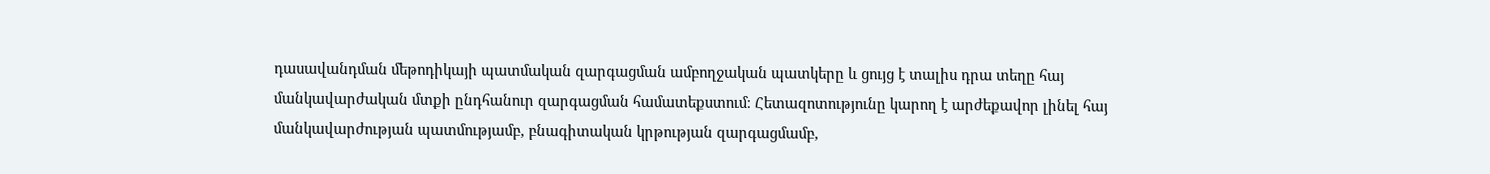դասավանդման մեթոդիկայի պատմական զարգացման ամբողջական պատկերը և ցույց է տալիս դրա տեղը հայ մանկավարժական մտքի ընդհանուր զարգացման համատեքստում։ Հետազոտությունը կարող է արժեքավոր լինել հայ մանկավարժության պատմությամբ, բնագիտական կրթության զարգացմամբ,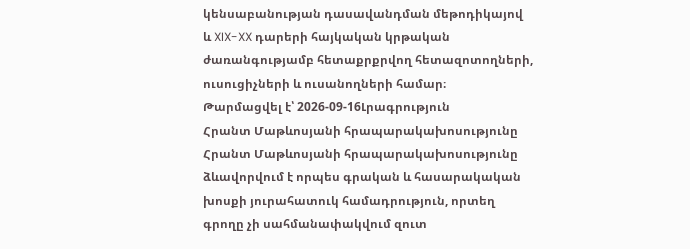կենսաբանության դասավանդման մեթոդիկայով և XIX-XX դարերի հայկական կրթական ժառանգությամբ հետաքրքրվող հետազոտողների, ուսուցիչների և ուսանողների համար։
Թարմացվել է՝ 2026-09-16Լրագրություն
Հրանտ Մաթևոսյանի հրապարակախոսությունը
Հրանտ Մաթևոսյանի հրապարակախոսությունը ձևավորվում է որպես գրական և հասարակական խոսքի յուրահատուկ համադրություն, որտեղ գրողը չի սահմանափակվում զուտ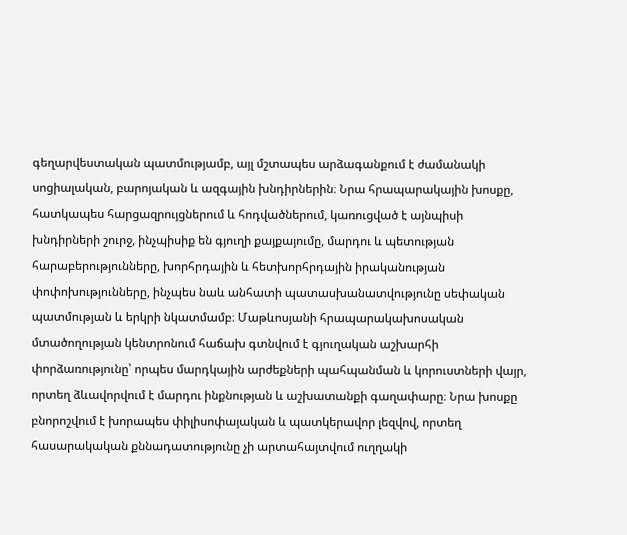գեղարվեստական պատմությամբ, այլ մշտապես արձագանքում է ժամանակի սոցիալական, բարոյական և ազգային խնդիրներին։ Նրա հրապարակային խոսքը, հատկապես հարցազրույցներում և հոդվածներում, կառուցված է այնպիսի խնդիրների շուրջ, ինչպիսիք են գյուղի քայքայումը, մարդու և պետության հարաբերությունները, խորհրդային և հետխորհրդային իրականության փոփոխությունները, ինչպես նաև անհատի պատասխանատվությունը սեփական պատմության և երկրի նկատմամբ։ Մաթևոսյանի հրապարակախոսական մտածողության կենտրոնում հաճախ գտնվում է գյուղական աշխարհի փորձառությունը՝ որպես մարդկային արժեքների պահպանման և կորուստների վայր, որտեղ ձևավորվում է մարդու ինքնության և աշխատանքի գաղափարը։ Նրա խոսքը բնորոշվում է խորապես փիլիսոփայական և պատկերավոր լեզվով, որտեղ հասարակական քննադատությունը չի արտահայտվում ուղղակի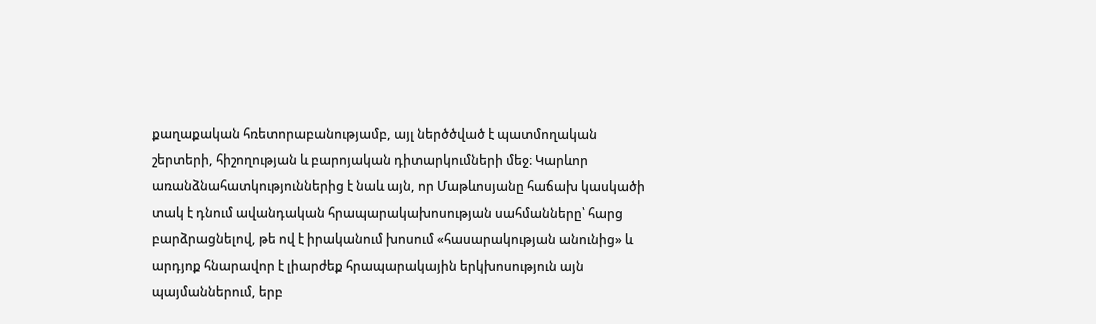քաղաքական հռետորաբանությամբ, այլ ներծծված է պատմողական շերտերի, հիշողության և բարոյական դիտարկումների մեջ։ Կարևոր առանձնահատկություններից է նաև այն, որ Մաթևոսյանը հաճախ կասկածի տակ է դնում ավանդական հրապարակախոսության սահմանները՝ հարց բարձրացնելով, թե ով է իրականում խոսում «հասարակության անունից» և արդյոք հնարավոր է լիարժեք հրապարակային երկխոսություն այն պայմաններում, երբ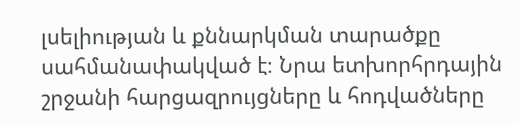լսելիության և քննարկման տարածքը սահմանափակված է։ Նրա ետխորհրդային շրջանի հարցազրույցները և հոդվածները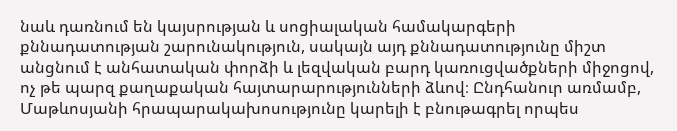նաև դառնում են կայսրության և սոցիալական համակարգերի քննադատության շարունակություն, սակայն այդ քննադատությունը միշտ անցնում է անհատական փորձի և լեզվական բարդ կառուցվածքների միջոցով, ոչ թե պարզ քաղաքական հայտարարությունների ձևով։ Ընդհանուր առմամբ, Մաթևոսյանի հրապարակախոսությունը կարելի է բնութագրել որպես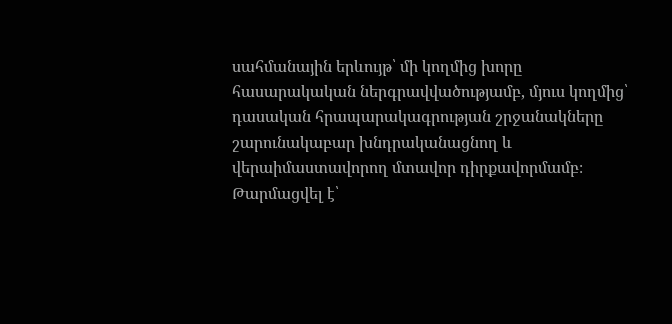սահմանային երևույթ՝ մի կողմից խորը հասարակական ներգրավվածությամբ, մյուս կողմից՝ դասական հրապարակագրության շրջանակները շարունակաբար խնդրականացնող և վերաիմաստավորող մտավոր դիրքավորմամբ։
Թարմացվել է՝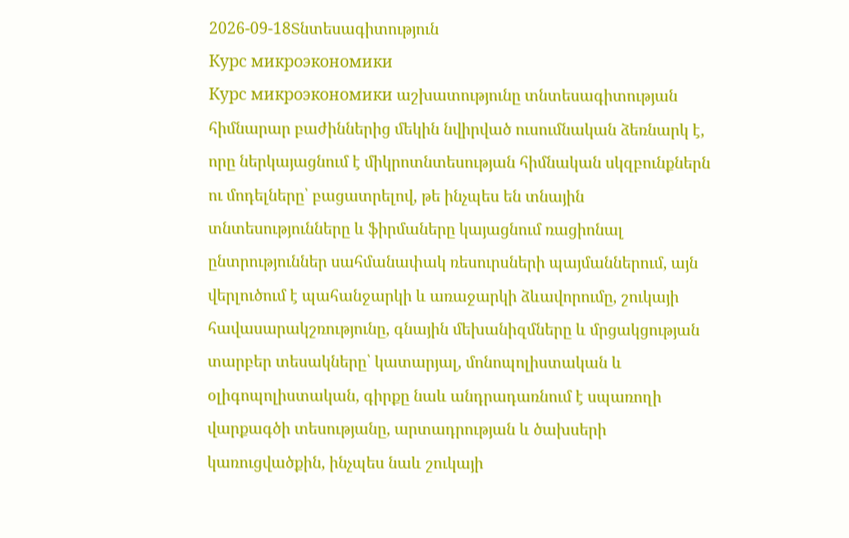2026-09-18Տնտեսագիտություն
Курс микроэкономики
Курс микроэкономики աշխատությունը տնտեսագիտության հիմնարար բաժիններից մեկին նվիրված ուսումնական ձեռնարկ է, որը ներկայացնում է միկրոտնտեսության հիմնական սկզբունքներն ու մոդելները՝ բացատրելով, թե ինչպես են տնային տնտեսությունները և ֆիրմաները կայացնում ռացիոնալ ընտրություններ սահմանափակ ռեսուրսների պայմաններում, այն վերլուծում է պահանջարկի և առաջարկի ձևավորումը, շուկայի հավասարակշռությունը, գնային մեխանիզմները և մրցակցության տարբեր տեսակները՝ կատարյալ, մոնոպոլիստական և օլիգոպոլիստական, գիրքը նաև անդրադառնում է սպառողի վարքագծի տեսությանը, արտադրության և ծախսերի կառուցվածքին, ինչպես նաև շուկայի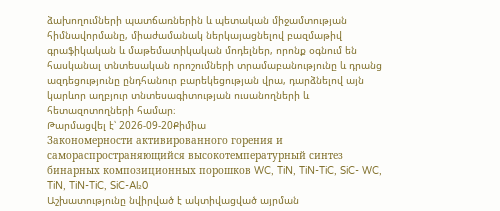ձախողումների պատճառներին և պետական միջամտության հիմնավորմանը, միաժամանակ ներկայացնելով բազմաթիվ գրաֆիկական և մաթեմատիկական մոդելներ, որոնք օգնում են հասկանալ տնտեսական որոշումների տրամաբանությունը և դրանց ազդեցությունը ընդհանուր բարեկեցության վրա, դարձնելով այն կարևոր աղբյուր տնտեսագիտության ուսանողների և հետազոտողների համար։
Թարմացվել է՝ 2026-09-20Քիմիա
Закономерности активированного горения и самораспространяющийся высокотемпературный синтез бинарных композиционных порошков WC, TiN, TiN-TiC, SiC- WC, TiN, TiN-TiC, SiC-Al₂0
Աշխատությունը նվիրված է ակտիվացված այրման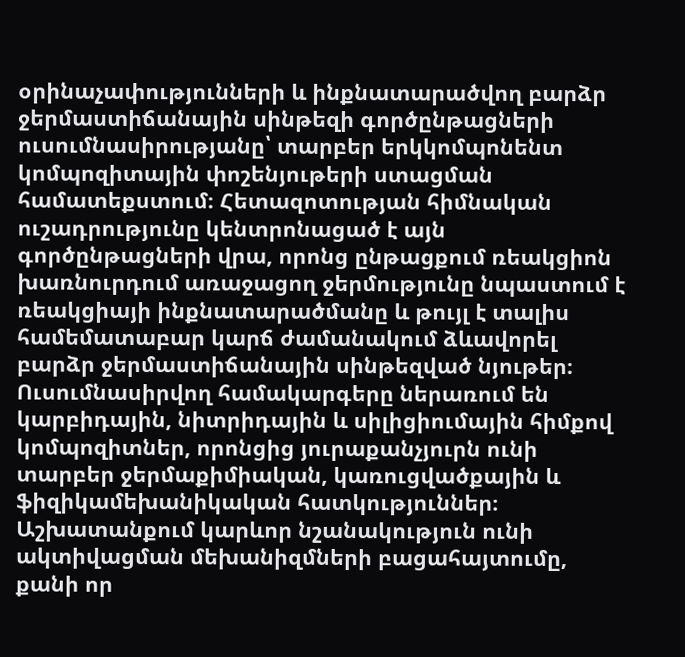օրինաչափությունների և ինքնատարածվող բարձր ջերմաստիճանային սինթեզի գործընթացների ուսումնասիրությանը՝ տարբեր երկկոմպոնենտ կոմպոզիտային փոշենյութերի ստացման համատեքստում։ Հետազոտության հիմնական ուշադրությունը կենտրոնացած է այն գործընթացների վրա, որոնց ընթացքում ռեակցիոն խառնուրդում առաջացող ջերմությունը նպաստում է ռեակցիայի ինքնատարածմանը և թույլ է տալիս համեմատաբար կարճ ժամանակում ձևավորել բարձր ջերմաստիճանային սինթեզված նյութեր։ Ուսումնասիրվող համակարգերը ներառում են կարբիդային, նիտրիդային և սիլիցիումային հիմքով կոմպոզիտներ, որոնցից յուրաքանչյուրն ունի տարբեր ջերմաքիմիական, կառուցվածքային և ֆիզիկամեխանիկական հատկություններ։ Աշխատանքում կարևոր նշանակություն ունի ակտիվացման մեխանիզմների բացահայտումը, քանի որ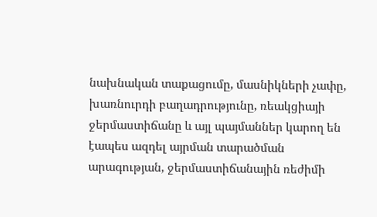նախնական տաքացումը, մասնիկների չափը, խառնուրդի բաղադրությունը, ռեակցիայի ջերմաստիճանը և այլ պայմաններ կարող են էապես ազդել այրման տարածման արագության, ջերմաստիճանային ռեժիմի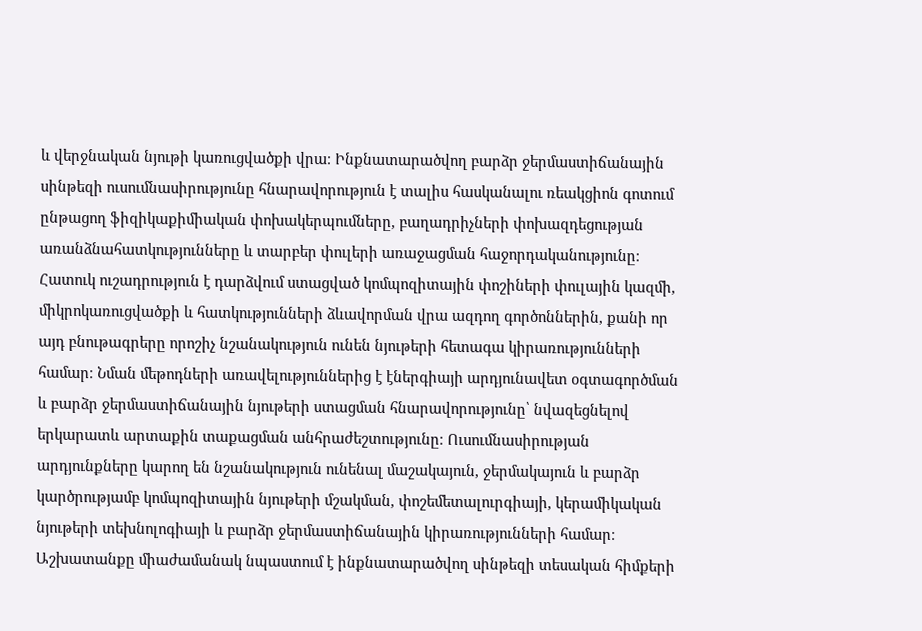և վերջնական նյութի կառուցվածքի վրա։ Ինքնատարածվող բարձր ջերմաստիճանային սինթեզի ուսումնասիրությունը հնարավորություն է տալիս հասկանալու ռեակցիոն գոտում ընթացող ֆիզիկաքիմիական փոխակերպումները, բաղադրիչների փոխազդեցության առանձնահատկությունները և տարբեր փուլերի առաջացման հաջորդականությունը։ Հատուկ ուշադրություն է դարձվում ստացված կոմպոզիտային փոշիների փուլային կազմի, միկրոկառուցվածքի և հատկությունների ձևավորման վրա ազդող գործոններին, քանի որ այդ բնութագրերը որոշիչ նշանակություն ունեն նյութերի հետագա կիրառությունների համար։ Նման մեթոդների առավելություններից է էներգիայի արդյունավետ օգտագործման և բարձր ջերմաստիճանային նյութերի ստացման հնարավորությունը՝ նվազեցնելով երկարատև արտաքին տաքացման անհրաժեշտությունը։ Ուսումնասիրության արդյունքները կարող են նշանակություն ունենալ մաշակայուն, ջերմակայուն և բարձր կարծրությամբ կոմպոզիտային նյութերի մշակման, փոշեմետալուրգիայի, կերամիկական նյութերի տեխնոլոգիայի և բարձր ջերմաստիճանային կիրառությունների համար։ Աշխատանքը միաժամանակ նպաստում է ինքնատարածվող սինթեզի տեսական հիմքերի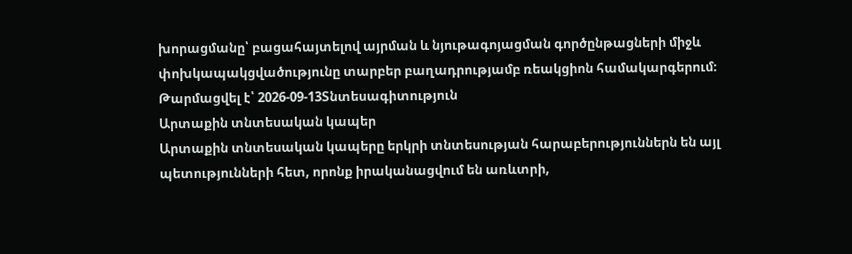խորացմանը՝ բացահայտելով այրման և նյութագոյացման գործընթացների միջև փոխկապակցվածությունը տարբեր բաղադրությամբ ռեակցիոն համակարգերում։
Թարմացվել է՝ 2026-09-13Տնտեսագիտություն
Արտաքին տնտեսական կապեր
Արտաքին տնտեսական կապերը երկրի տնտեսության հարաբերություններն են այլ պետությունների հետ, որոնք իրականացվում են առևտրի,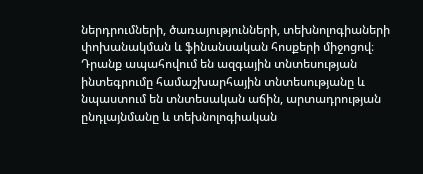ներդրումների, ծառայությունների, տեխնոլոգիաների փոխանակման և ֆինանսական հոսքերի միջոցով։ Դրանք ապահովում են ազգային տնտեսության ինտեգրումը համաշխարհային տնտեսությանը և նպաստում են տնտեսական աճին, արտադրության ընդլայնմանը և տեխնոլոգիական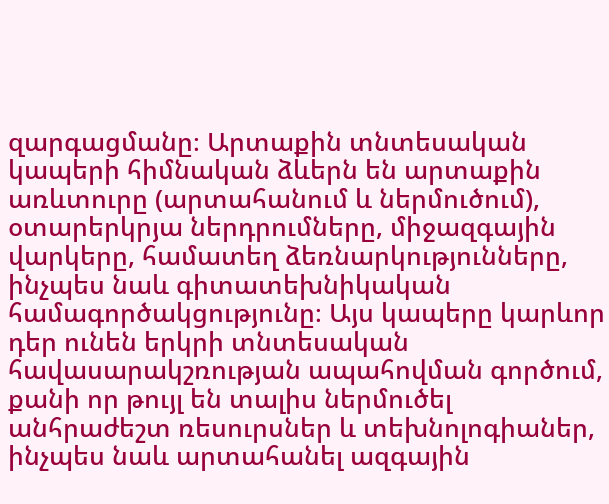զարգացմանը։ Արտաքին տնտեսական կապերի հիմնական ձևերն են արտաքին առևտուրը (արտահանում և ներմուծում), օտարերկրյա ներդրումները, միջազգային վարկերը, համատեղ ձեռնարկությունները, ինչպես նաև գիտատեխնիկական համագործակցությունը։ Այս կապերը կարևոր դեր ունեն երկրի տնտեսական հավասարակշռության ապահովման գործում, քանի որ թույլ են տալիս ներմուծել անհրաժեշտ ռեսուրսներ և տեխնոլոգիաներ, ինչպես նաև արտահանել ազգային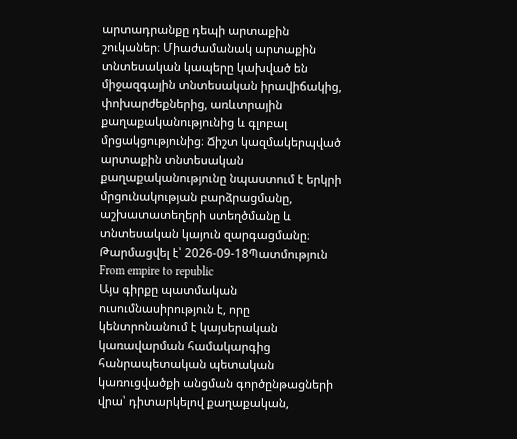արտադրանքը դեպի արտաքին շուկաներ։ Միաժամանակ արտաքին տնտեսական կապերը կախված են միջազգային տնտեսական իրավիճակից, փոխարժեքներից, առևտրային քաղաքականությունից և գլոբալ մրցակցությունից։ Ճիշտ կազմակերպված արտաքին տնտեսական քաղաքականությունը նպաստում է երկրի մրցունակության բարձրացմանը, աշխատատեղերի ստեղծմանը և տնտեսական կայուն զարգացմանը։
Թարմացվել է՝ 2026-09-18Պատմություն
From empire to republic
Այս գիրքը պատմական ուսումնասիրություն է, որը կենտրոնանում է կայսերական կառավարման համակարգից հանրապետական պետական կառուցվածքի անցման գործընթացների վրա՝ դիտարկելով քաղաքական,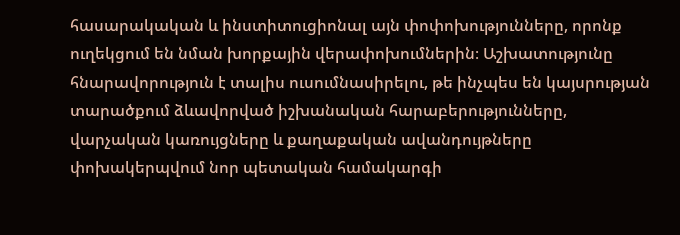հասարակական և ինստիտուցիոնալ այն փոփոխությունները, որոնք ուղեկցում են նման խորքային վերափոխումներին։ Աշխատությունը հնարավորություն է տալիս ուսումնասիրելու, թե ինչպես են կայսրության տարածքում ձևավորված իշխանական հարաբերությունները, վարչական կառույցները և քաղաքական ավանդույթները փոխակերպվում նոր պետական համակարգի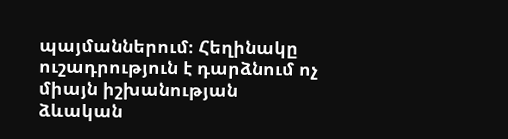պայմաններում։ Հեղինակը ուշադրություն է դարձնում ոչ միայն իշխանության ձևական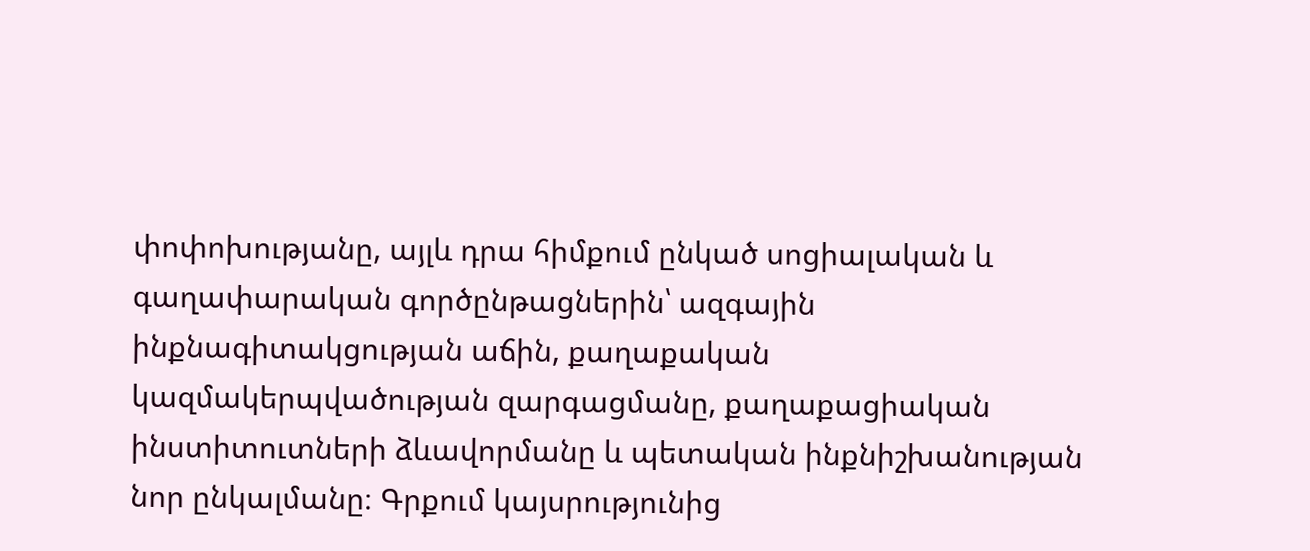փոփոխությանը, այլև դրա հիմքում ընկած սոցիալական և գաղափարական գործընթացներին՝ ազգային ինքնագիտակցության աճին, քաղաքական կազմակերպվածության զարգացմանը, քաղաքացիական ինստիտուտների ձևավորմանը և պետական ինքնիշխանության նոր ընկալմանը։ Գրքում կայսրությունից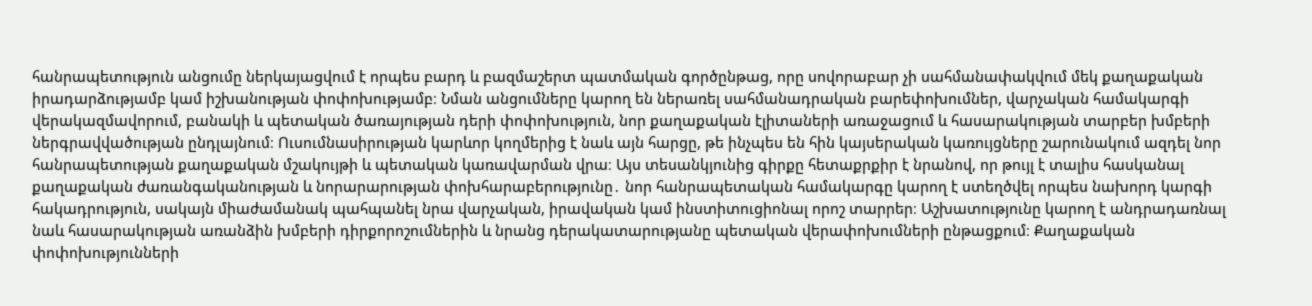հանրապետություն անցումը ներկայացվում է որպես բարդ և բազմաշերտ պատմական գործընթաց, որը սովորաբար չի սահմանափակվում մեկ քաղաքական իրադարձությամբ կամ իշխանության փոփոխությամբ։ Նման անցումները կարող են ներառել սահմանադրական բարեփոխումներ, վարչական համակարգի վերակազմավորում, բանակի և պետական ծառայության դերի փոփոխություն, նոր քաղաքական էլիտաների առաջացում և հասարակության տարբեր խմբերի ներգրավվածության ընդլայնում։ Ուսումնասիրության կարևոր կողմերից է նաև այն հարցը, թե ինչպես են հին կայսերական կառույցները շարունակում ազդել նոր հանրապետության քաղաքական մշակույթի և պետական կառավարման վրա։ Այս տեսանկյունից գիրքը հետաքրքիր է նրանով, որ թույլ է տալիս հասկանալ քաղաքական ժառանգականության և նորարարության փոխհարաբերությունը․ նոր հանրապետական համակարգը կարող է ստեղծվել որպես նախորդ կարգի հակադրություն, սակայն միաժամանակ պահպանել նրա վարչական, իրավական կամ ինստիտուցիոնալ որոշ տարրեր։ Աշխատությունը կարող է անդրադառնալ նաև հասարակության առանձին խմբերի դիրքորոշումներին և նրանց դերակատարությանը պետական վերափոխումների ընթացքում։ Քաղաքական փոփոխությունների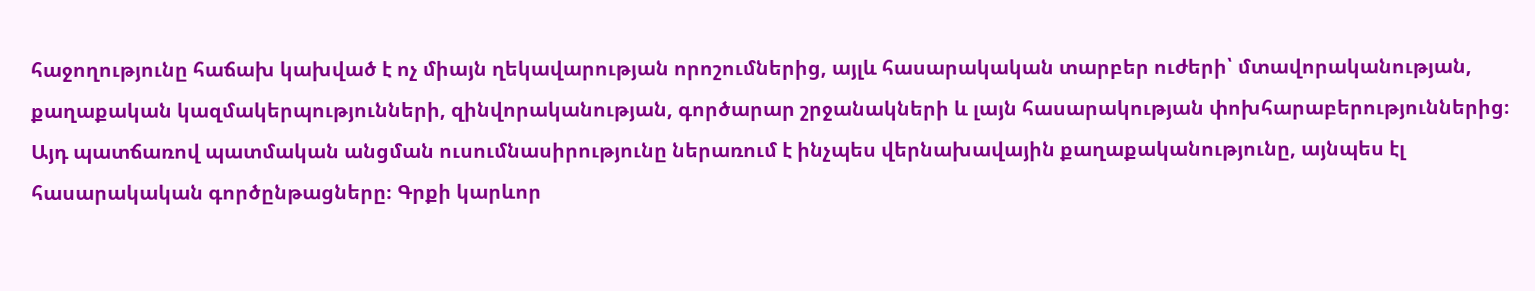հաջողությունը հաճախ կախված է ոչ միայն ղեկավարության որոշումներից, այլև հասարակական տարբեր ուժերի՝ մտավորականության, քաղաքական կազմակերպությունների, զինվորականության, գործարար շրջանակների և լայն հասարակության փոխհարաբերություններից։ Այդ պատճառով պատմական անցման ուսումնասիրությունը ներառում է ինչպես վերնախավային քաղաքականությունը, այնպես էլ հասարակական գործընթացները։ Գրքի կարևոր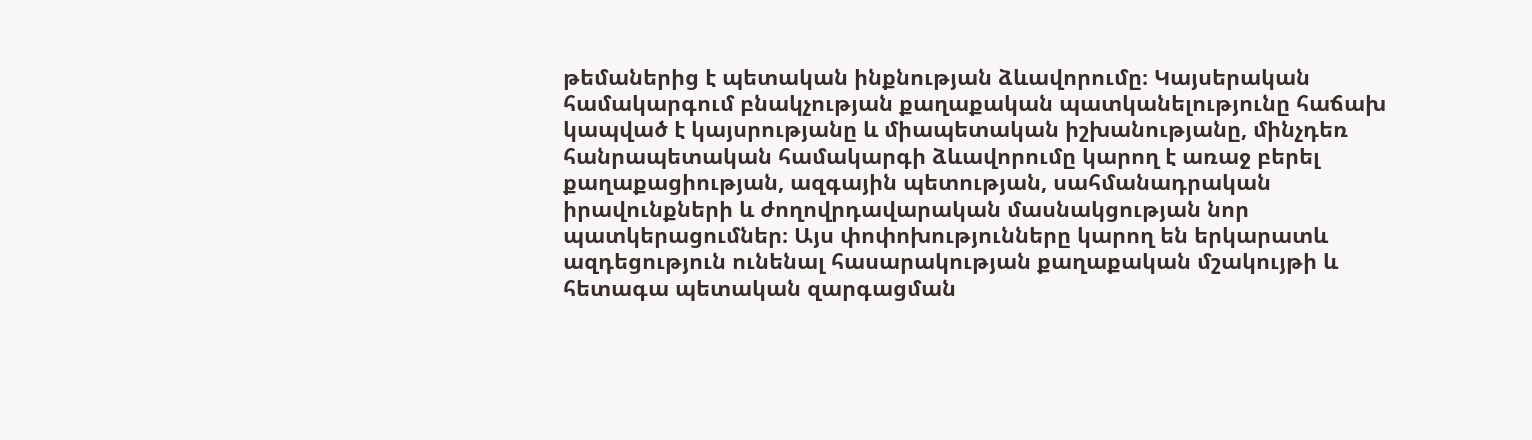թեմաներից է պետական ինքնության ձևավորումը։ Կայսերական համակարգում բնակչության քաղաքական պատկանելությունը հաճախ կապված է կայսրությանը և միապետական իշխանությանը, մինչդեռ հանրապետական համակարգի ձևավորումը կարող է առաջ բերել քաղաքացիության, ազգային պետության, սահմանադրական իրավունքների և ժողովրդավարական մասնակցության նոր պատկերացումներ։ Այս փոփոխությունները կարող են երկարատև ազդեցություն ունենալ հասարակության քաղաքական մշակույթի և հետագա պետական զարգացման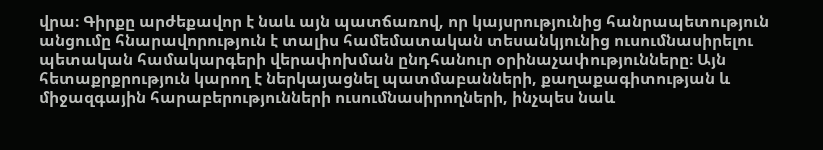վրա։ Գիրքը արժեքավոր է նաև այն պատճառով, որ կայսրությունից հանրապետություն անցումը հնարավորություն է տալիս համեմատական տեսանկյունից ուսումնասիրելու պետական համակարգերի վերափոխման ընդհանուր օրինաչափությունները։ Այն հետաքրքրություն կարող է ներկայացնել պատմաբանների, քաղաքագիտության և միջազգային հարաբերությունների ուսումնասիրողների, ինչպես նաև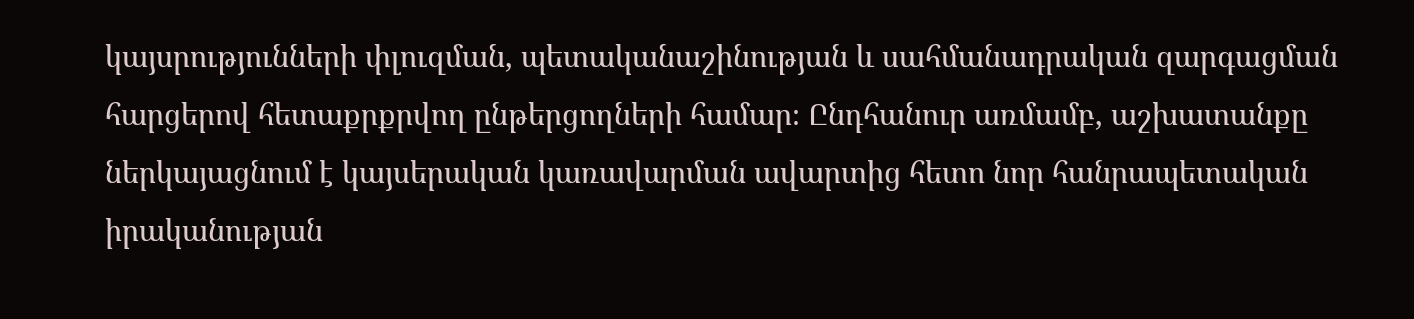կայսրությունների փլուզման, պետականաշինության և սահմանադրական զարգացման հարցերով հետաքրքրվող ընթերցողների համար։ Ընդհանուր առմամբ, աշխատանքը ներկայացնում է կայսերական կառավարման ավարտից հետո նոր հանրապետական իրականության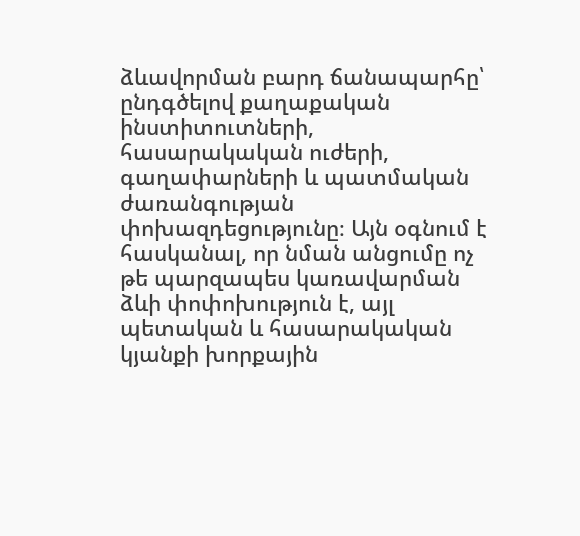ձևավորման բարդ ճանապարհը՝ ընդգծելով քաղաքական ինստիտուտների, հասարակական ուժերի, գաղափարների և պատմական ժառանգության փոխազդեցությունը։ Այն օգնում է հասկանալ, որ նման անցումը ոչ թե պարզապես կառավարման ձևի փոփոխություն է, այլ պետական և հասարակական կյանքի խորքային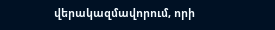վերակազմավորում, որի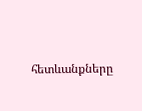հետևանքները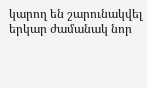կարող են շարունակվել երկար ժամանակ նոր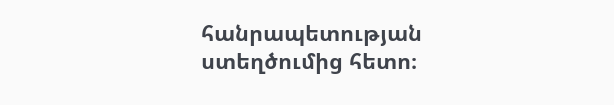հանրապետության ստեղծումից հետո։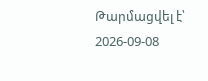Թարմացվել է՝ 2026-09-08